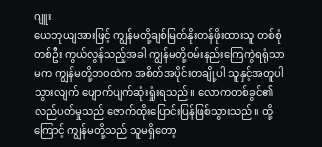ဂျူး
ယေဘုယျအားဖြင့် ကျွန်မတို့ချစ်မြတ်နိုးတန်ဖိုးထားသူ တစ်စုံတစ်ဦး ကွယ်လွန်သည့်အခါ ကျွန်မတို့ဝမ်းနည်းကြေကွဲရရုံသာမက ကျွန်မတို့ဘ၀ထဲက အစိတ်အပိုင်းတချို့ပါ သူနှင့်အတူပါသွားလျက် ပျောက်ပျက်ဆုံးရှုံးရသည်။ လောကတစ်ခွင်၏ လည်ပတ်မှုသည် ဇောက်ထိုးပြောင်းပြန်ဖြစ်သွားသည်။ ထို့ကြောင့် ကျွန်မတို့သည် သူမရှိတော့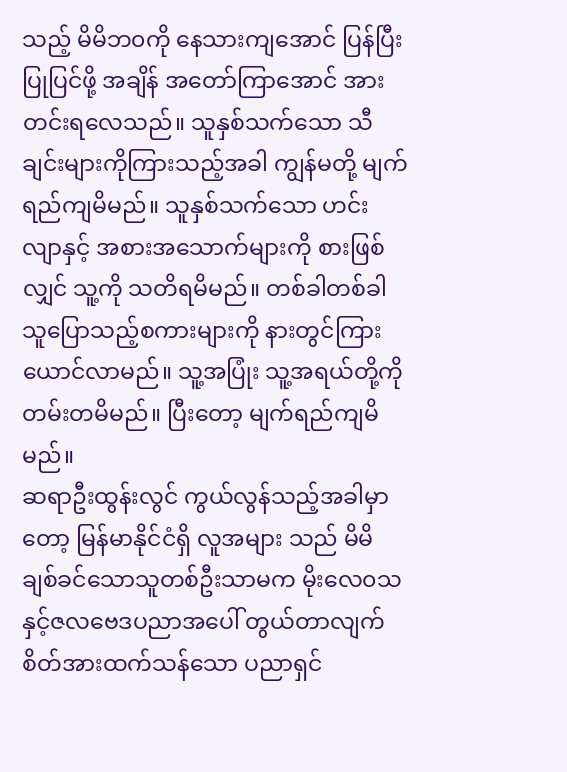သည့် မိမိဘ၀ကို နေသားကျအောင် ပြန်ပြီးပြုပြင်ဖို့ အချိန် အတော်ကြာအောင် အားတင်းရလေသည်။ သူနှစ်သက်သော သီချင်းများကိုကြားသည့်အခါ ကျွန်မတို့ မျက်ရည်ကျမိမည်။ သူနှစ်သက်သော ဟင်းလျာနှင့် အစားအသောက်များကို စားဖြစ်လျှင် သူ့ကို သတိရမိမည်။ တစ်ခါတစ်ခါ သူပြောသည့်စကားများကို နားတွင်ကြားယောင်လာမည်။ သူ့အပြုံး သူ့အရယ်တို့ကို တမ်းတမိမည်။ ပြီးတော့ မျက်ရည်ကျမိမည်။
ဆရာဦးထွန်းလွင် ကွယ်လွန်သည့်အခါမှာတော့ မြန်မာနိုင်ငံရှိ လူအများ သည် မိမိချစ်ခင်သောသူတစ်ဦးသာမက မိုးလေ၀သနှင့်ဇလဗေဒပညာအပေါ် တွယ်တာလျက် စိတ်အားထက်သန်သော ပညာရှင်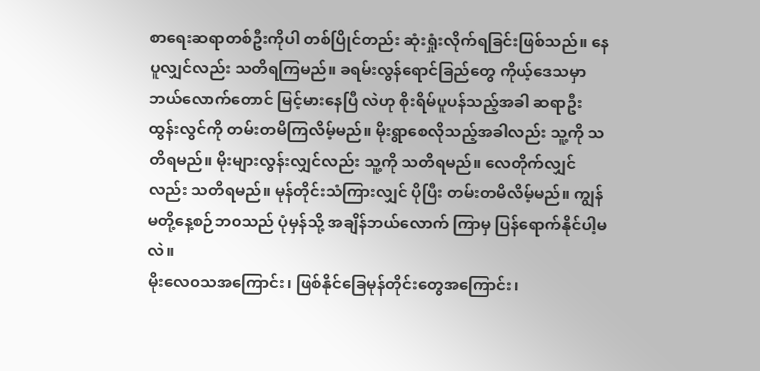စာရေးဆရာတစ်ဦးကိုပါ တစ်ပြိုင်တည်း ဆုံးရှုံးလိုက်ရခြင်းဖြစ်သည်။ နေပူလျှင်လည်း သတိရကြမည်။ ခရမ်းလွန်ရောင်ခြည်တွေ ကိုယ့်ဒေသမှာ ဘယ်လောက်တောင် မြင့်မားနေပြီ လဲဟု စိုးရိမ်ပူပန်သည့်အခါ ဆရာဦးထွန်းလွင်ကို တမ်းတမိကြလိမ့်မည်။ မိုးရွာစေလိုသည့်အခါလည်း သူ့ကို သတိရမည်။ မိုးများလွန်းလျှင်လည်း သူ့ကို သတိရမည်။ လေတိုက်လျှင်လည်း သတိရမည်။ မုန်တိုင်းသံကြားလျှင် ပိုပြီး တမ်းတမိလိမ့်မည်။ ကျွန်မတို့နေ့စဉ်ဘ၀သည် ပုံမှန်သို့ အချိန်ဘယ်လောက် ကြာမှ ပြန်ရောက်နိုင်ပါ့မလဲ။
မိုးလေ၀သအကြောင်း၊ ဖြစ်နိုင်ခြေမုန်တိုင်းတွေအကြောင်း၊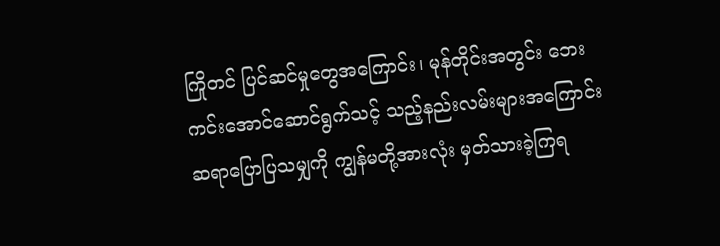ကြိုတင် ပြင်ဆင်မှုတွေအကြောင်း၊ မုန်တိုင်းအတွင်း ဘေးကင်းအောင်ဆောင်ရွက်သင့် သည့်နည်းလမ်းများအကြောင်း ဆရာပြောပြသမျှကို ကျွန်မတို့အားလုံး မှတ်သားခဲ့ကြရ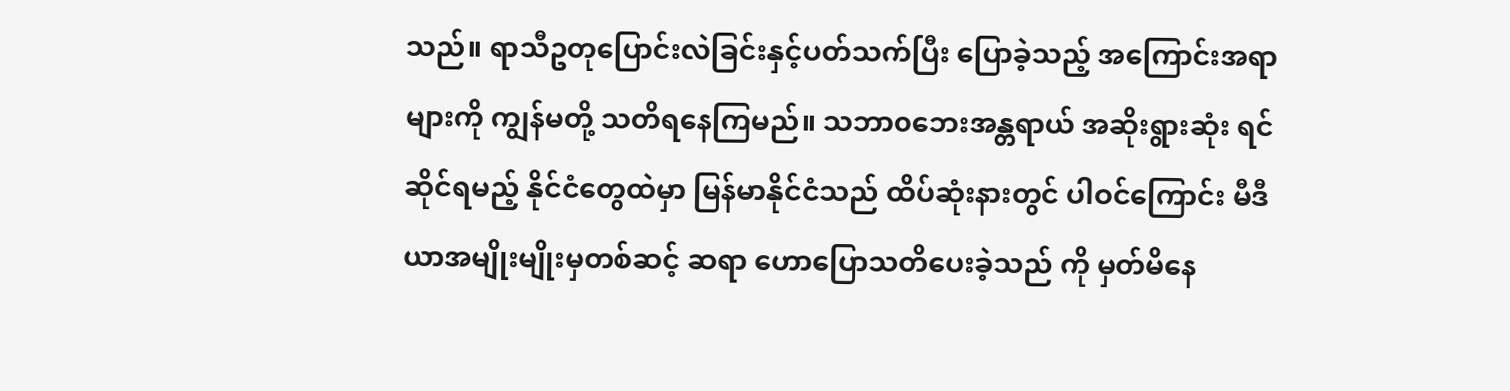သည်။ ရာသီဥတုပြောင်းလဲခြင်းနှင့်ပတ်သက်ပြီး ပြောခဲ့သည့် အကြောင်းအရာများကို ကျွန်မတို့ သတိရနေကြမည်။ သဘာ၀ဘေးအန္တရာယ် အဆိုးရွားဆုံး ရင်ဆိုင်ရမည့် နိုင်ငံတွေထဲမှာ မြန်မာနိုင်ငံသည် ထိပ်ဆုံးနားတွင် ပါဝင်ကြောင်း မီဒီယာအမျိုးမျိုးမှတစ်ဆင့် ဆရာ ဟောပြောသတိပေးခဲ့သည် ကို မှတ်မိနေ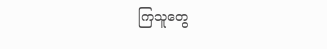ကြသူတွေ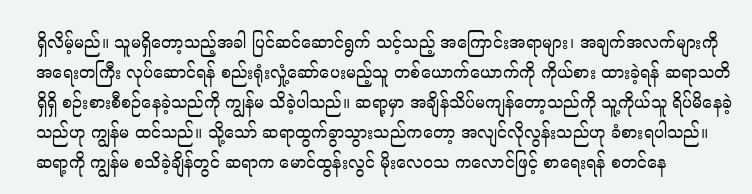ရှိလိမ့်မည်။ သူမရှိတော့သည့်အခါ ပြင်ဆင်ဆောင်ရွက် သင့်သည့် အကြောင်းအရာများ၊ အချက်အလက်များကို အရေးတကြီး လုပ်ဆောင်ရန် စည်းရုံးလှုံ့ဆော်ပေးမည့်သူ တစ်ယောက်ယောက်ကို ကိုယ်စား ထားခဲ့ရန် ဆရာသတိရှိရှိ စဉ်းစားစီစဉ်နေခဲ့သည်ကို ကျွန်မ သိခဲ့ပါသည်။ ဆရာ့မှာ အချိန်သိပ်မကျန်တော့သည်ကို သူ့ကိုယ်သူ ရိပ်မိနေခဲ့သည်ဟု ကျွန်မ ထင်သည်။ သို့သော် ဆရာထွက်ခွာသွားသည်ကတော့ အလျင်လိုလွန်းသည်ဟု ခံစားရပါသည်။
ဆရာ့ကို ကျွန်မ စသိခဲ့ချိန်တွင် ဆရာက မောင်ထွန်းလွင် မိုးလေ၀သ ကလောင်ဖြင့် စာရေးရန် စတင်နေ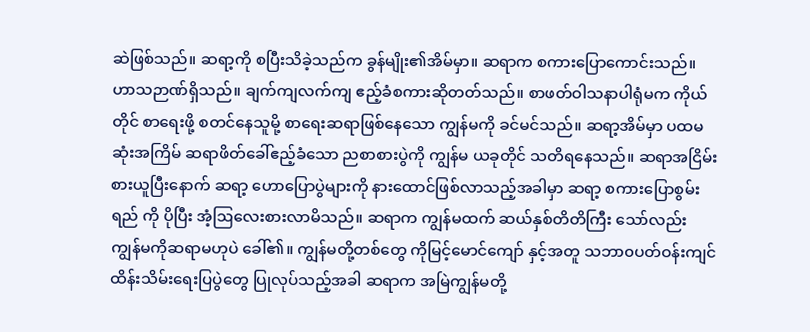ဆဲဖြစ်သည်။ ဆရာ့ကို စပြီးသိခဲ့သည်က ခွန်မျိုး၏အိမ်မှာ။ ဆရာက စကားပြောကောင်းသည်။ ဟာသဉာဏ်ရှိသည်။ ချက်ကျလက်ကျ ဧည့်ခံစကားဆိုတတ်သည်။ စာဖတ်ဝါသနာပါရုံမက ကိုယ်တိုင် စာရေးဖို့ စတင်နေသူမို့ စာရေးဆရာဖြစ်နေသော ကျွန်မကို ခင်မင်သည်။ ဆရာ့အိမ်မှာ ပထမဆုံးအကြိမ် ဆရာဖိတ်ခေါ်ဧည့်ခံသော ညစာစားပွဲကို ကျွန်မ ယခုတိုင် သတိရနေသည်။ ဆရာအငြိမ်းစားယူပြီးနောက် ဆရာ့ ဟောပြောပွဲများကို နားထောင်ဖြစ်လာသည့်အခါမှာ ဆရာ့ စကားပြောစွမ်းရည် ကို ပိုပြီး အံ့ဩလေးစားလာမိသည်။ ဆရာက ကျွန်မထက် ဆယ်နှစ်တိတိကြီး သော်လည်း ကျွန်မကိုဆရာမဟုပဲ ခေါ်၏။ ကျွန်မတို့တစ်တွေ ကိုမြင့်မောင်ကျော် နှင့်အတူ သဘာ၀ပတ်ဝန်းကျင်ထိန်းသိမ်းရေးပြပွဲတွေ ပြုလုပ်သည့်အခါ ဆရာက အမြဲကျွန်မတို့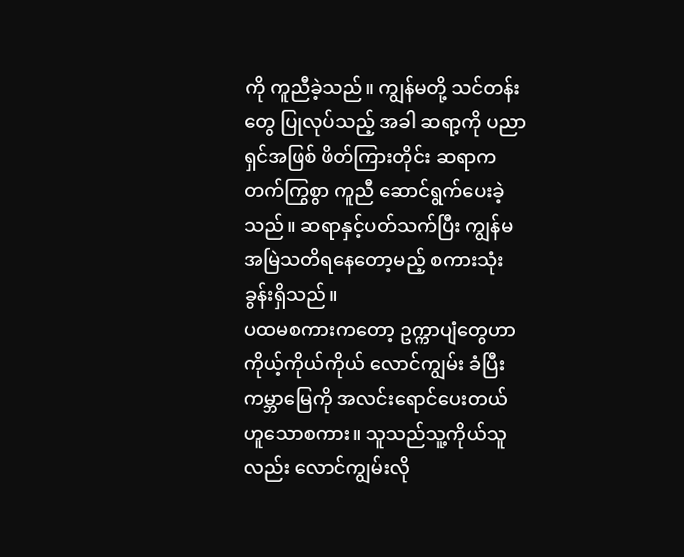ကို ကူညီခဲ့သည်။ ကျွန်မတို့ သင်တန်းတွေ ပြုလုပ်သည့် အခါ ဆရာ့ကို ပညာရှင်အဖြစ် ဖိတ်ကြားတိုင်း ဆရာက တက်ကြွစွာ ကူညီ ဆောင်ရွက်ပေးခဲ့သည်။ ဆရာနှင့်ပတ်သက်ပြီး ကျွန်မ အမြဲသတိရနေတော့မည့် စကားသုံးခွန်းရှိသည်။
ပထမစကားကတော့ ဥက္ကာပျံတွေဟာ ကိုယ့်ကိုယ်ကိုယ် လောင်ကျွမ်း ခံပြီး ကမ္ဘာမြေကို အလင်းရောင်ပေးတယ် ဟူသောစကား။ သူသည်သူ့ကိုယ်သူ လည်း လောင်ကျွမ်းလို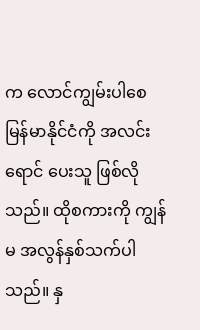က လောင်ကျွမ်းပါစေ မြန်မာနိုင်ငံကို အလင်းရောင် ပေးသူ ဖြစ်လိုသည်။ ထိုစကားကို ကျွန်မ အလွန်နှစ်သက်ပါသည်။ နှ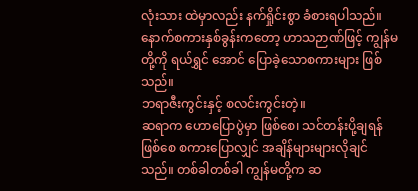လုံးသား ထဲမှာလည်း နက်ရှိုင်းစွာ ခံစားရပါသည်။
နောက်စကားနှစ်ခွန်းကတော့ ဟာသဉာဏ်ဖြင့် ကျွန်မတို့ကို ရယ်ရွှင် အောင် ပြောခဲ့သောစကားများ ဖြစ်သည်။
ဘရာဇီးကွင်းနှင့် စလင်းကွင်းတဲ့။
ဆရာက ဟောပြောပွဲမှာ ဖြစ်စေ၊ သင်တန်းပို့ချရန်ဖြစ်စေ စကားပြောလျှင် အချိန်များများလိုချင်သည်။ တစ်ခါတစ်ခါ ကျွန်မတို့က ဆ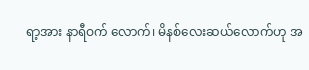ရာ့အား နာရီဝက် လောက်၊ မိနစ်လေးဆယ်လောက်ဟု အ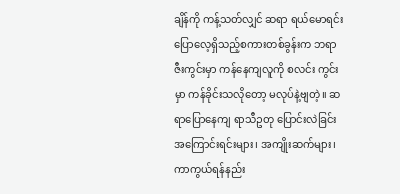ချိန်ကို ကန့်သတ်လျှင် ဆရာ ရယ်မောရင်း ပြောလေ့ရှိသည့်စကားတစ်ခွန်းက ဘရာဇီးကွင်းမှာ ကန်နေကျလူကို စလင်း ကွင်းမှာ ကန်ခိုင်းသလိုတော့ မလုပ်နဲ့ဗျတဲ့။ ဆရာပြောနေကျ ရာသီဥတု ပြောင်းလဲခြင်းအကြောင်းရင်းများ၊ အကျိုးဆက်များ၊ ကာကွယ်ရန်နည်း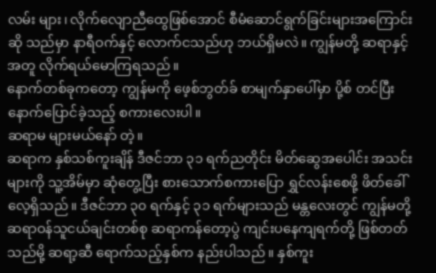လမ်း များ၊ လိုက်လျောညီထွေဖြစ်အောင် စီမံဆောင်ရွက်ခြင်းများအကြောင်းဆို သည်မှာ နာရီဝက်နှင့် လောက်ငသည်ဟု ဘယ်ရှိမလဲ။ ကျွန်မတို့ ဆရာနှင့်အတူ လိုက်ရယ်မောကြရသည်။
နောက်တစ်ခုကတော့ ကျွန်မကို ဖေ့စ်ဘွတ်ခ် စာမျက်နှာပေါ်မှာ ပို့စ် တင်ပြီး နောက်ပြောင်ခဲ့သည့် စကားလေးပါ။
ဆရာမ များမယ်နော် တဲ့။
ဆရာက နှစ်သစ်ကူးချိန် ဒီဇင်ဘာ ၃၁ ရက်ညတိုင်း မိတ်ဆွေအပေါင်း အသင်းများကို သူ့အိမ်မှာ ဆုံတွေ့ပြီး စားသောက်စကားပြော ရွှင်လန်းစေဖို့ ဖိတ်ခေါ်လေ့ရှိသည်။ ဒီဇင်ဘာ ၃၀ ရက်နှင့် ၃၁ ရက်များသည် မန္တလေးတွင် ကျွန်မတို့ ဆရာဝန်သူငယ်ချင်းတစ်စု ဆရာကန်တော့ပွဲ ကျင်းပနေကျရက်တို့ ဖြစ်တတ်သည်မို့ ဆရာ့ဆီ ရောက်သည့်နှစ်က နည်းပါသည်။ နှစ်ကူး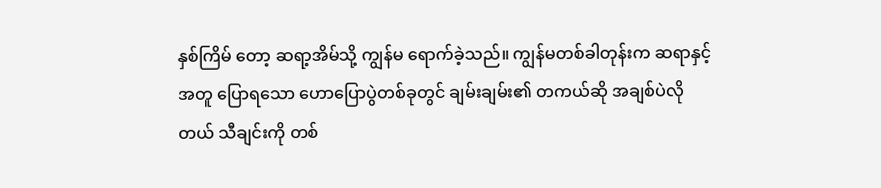နှစ်ကြိမ် တော့ ဆရာ့အိမ်သို့ ကျွန်မ ရောက်ခဲ့သည်။ ကျွန်မတစ်ခါတုန်းက ဆရာနှင့်အတူ ပြောရသော ဟောပြောပွဲတစ်ခုတွင် ချမ်းချမ်း၏ တကယ်ဆို အချစ်ပဲလိုတယ် သီချင်းကို တစ်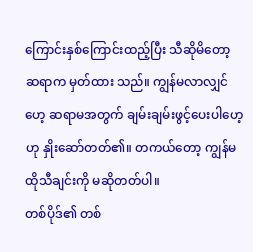ကြောင်းနှစ်ကြောင်းထည့်ပြီး သီဆိုမိတော့ ဆရာက မှတ်ထား သည်။ ကျွန်မလာလျှင် ဟေ့ ဆရာမအတွက် ချမ်းချမ်းဖွင့်ပေးပါဟေ့ဟု နှိုးဆော်တတ်၏။ တကယ်တော့ ကျွန်မ ထိုသီချင်းကို မဆိုတတ်ပါ။
တစ်ပိုဒ်၏ တစ်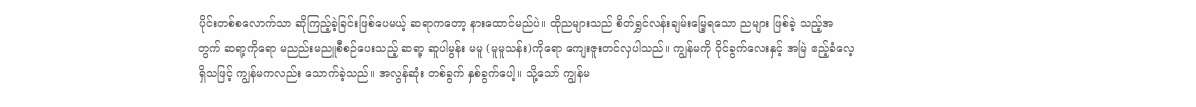ပိုင်းတစ်စလောက်သာ ဆိုကြည့်ခဲ့ခြင်းဖြစ်ပေမယ့် ဆရာကတော့ နားထောင်မည်ပဲ။ ထိုညများသည် စိတ်ရွှင်လန်းချမ်းမြေ့ရသော ညများ ဖြစ်ခဲ့ သည့်အတွက် ဆရာ့ကိုရော မညည်းမညူစီစဉ်ပေးသည့် ဆရာ့ ဆူပါမွန်း မမူ (မူမူသန်း)ကိုရော ကျေးဇူးတင်လှပါသည်။ ကျွန်မကို ဝိုင်ခွက်လေးနှင့် အမြဲ ဧည့်ခံလေ့ရှိသဖြင့် ကျွန်မကလည်း သောက်ခဲ့သည်။ အလွန်ဆုံး တစ်ခွက် နှစ်ခွက်ပေါ့။ သို့သော် ကျွန်မ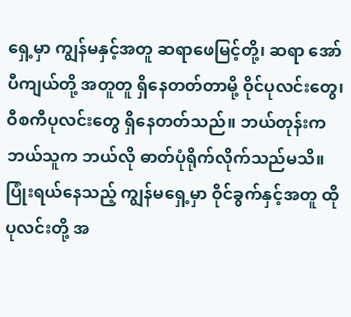ရှေ့မှာ ကျွန်မနှင့်အတူ ဆရာဖေမြင့်တို့၊ ဆရာ အော်ပီကျယ်တို့ အတူတူ ရှိနေတတ်တာမို့ ဝိုင်ပုလင်းတွေ၊ ဝီစကီပုလင်းတွေ ရှိနေတတ်သည်။ ဘယ်တုန်းက ဘယ်သူက ဘယ်လို ဓာတ်ပုံရိုက်လိုက်သည်မသိ။ ပြုံးရယ်နေသည့် ကျွန်မရှေ့မှာ ဝိုင်ခွက်နှင့်အတူ ထိုပုလင်းတို့ အ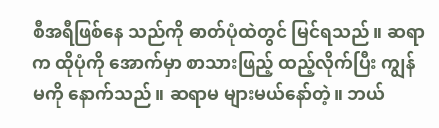စီအရီဖြစ်နေ သည်ကို ဓာတ်ပုံထဲတွင် မြင်ရသည်။ ဆရာက ထိုပုံကို အောက်မှာ စာသားဖြည့် ထည့်လိုက်ပြီး ကျွန်မကို နောက်သည်။ ဆရာမ များမယ်နော်တဲ့။ ဘယ်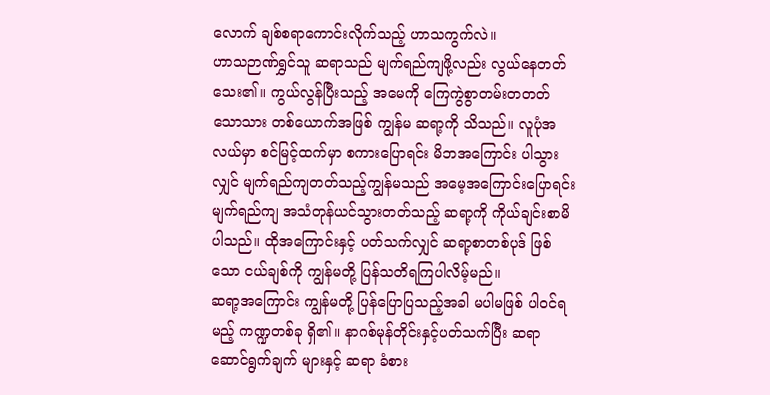လောက် ချစ်စရာကောင်းလိုက်သည့် ဟာသကွက်လဲ။
ဟာသဉာဏ်ရွှင်သူ ဆရာသည် မျက်ရည်ကျဖို့လည်း လွယ်နေတတ် သေး၏။ ကွယ်လွန်ပြီးသည့် အမေကို ကြေကွဲစွာတမ်းတတတ်သောသား တစ်ယောက်အဖြစ် ကျွန်မ ဆရာ့ကို သိသည်။ လူပုံအလယ်မှာ စင်မြင့်ထက်မှာ စကားပြောရင်း မိဘအကြောင်း ပါသွားလျှင် မျက်ရည်ကျတတ်သည့်ကျွန်မသည် အမေ့အကြောင်းပြောရင်း မျက်ရည်ကျ အသံတုန်ယင်သွားတတ်သည့် ဆရာ့ကို ကိုယ်ချင်းစာမိပါသည်။ ထိုအကြောင်းနှင့် ပတ်သက်လျှင် ဆရာ့စာတစ်ပုဒ် ဖြစ်သော ငယ်ချစ်ကို ကျွန်မတို့ ပြန်သတိရကြပါလိမ့်မည်။
ဆရာ့အကြောင်း ကျွန်မတို့ ပြန်ပြောပြသည့်အခါ မပါမဖြစ် ပါဝင်ရမည့် ကဏ္ဍတစ်ခု ရှိ၏။ နာဂစ်မုန်တိုင်းနှင့်ပတ်သက်ပြီး ဆရာဆောင်ရွက်ချက် များနှင့် ဆရာ ခံစား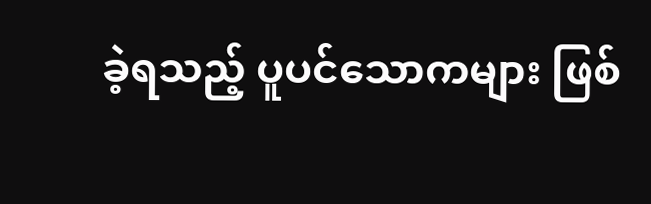ခဲ့ရသည့် ပူပင်သောကများ ဖြစ်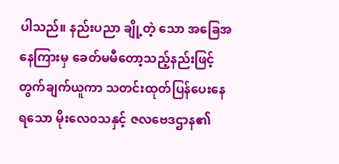ပါသည်။ နည်းပညာ ချို့တဲ့ သော အခြေအနေကြားမှ ခေတ်မမီတော့သည့်နည်းဖြင့် တွက်ချက်ယူကာ သတင်းထုတ်ပြန်ပေးနေရသော မိုးလေ၀သနှင့် ဇလဗေဒဌာန၏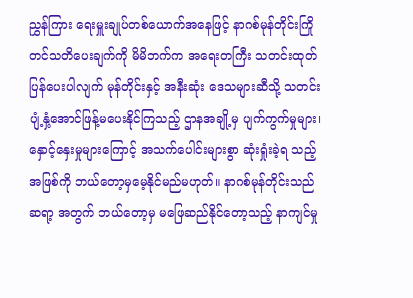ညွှန်ကြား ရေးမှူးချုပ်တစ်ယောက်အနေဖြင့် နာဂစ်မုန်တိုင်းကြိုတင်သတိပေးချက်ကို မိမိဘက်က အရေးတကြီး သတင်းထုတ်ပြန်ပေးပါလျက် မုန်တိုင်းနှင့် အနီးဆုံး ဒေသများဆီသို့ သတင်းပျံ့နှံ့အောင်ဖြန့်မပေးနိုင်ကြသည့် ဌာနအချို့မှ ပျက်ကွက်မှုများ၊ နှောင့်နှေးမှုများကြောင့် အသက်ပေါင်းများစွာ ဆုံးရှုံးခဲ့ရ သည့်အဖြစ်ကို ဘယ်တော့မှမေ့နိုင်မည်မဟုတ်။ နာဂစ်မုန်တိုင်းသည် ဆရာ့ အတွက် ဘယ်တော့မှ မဖြေဆည်နိုင်တော့သည့် နာကျင်မှု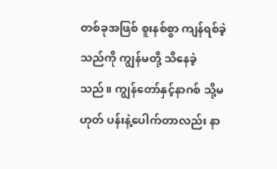တစ်ခုအဖြစ် စူးနစ်စွာ ကျန်ရစ်ခဲ့သည်ကို ကျွန်မတို့ သိနေခဲ့သည်။ ကျွန်တော်နှင့်နာဂစ် သို့မဟုတ် ပန်းနဲ့ပေါက်တာလည်း နာ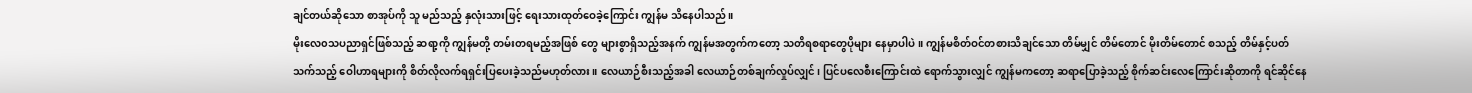ချင်တယ်ဆိုသော စာအုပ်ကို သူ မည်သည့် နှလုံးသားဖြင့် ရေးသားထုတ်ဝေခဲ့ကြောင်း ကျွန်မ သိနေပါသည်။
မိုးလေ၀သပညာရှင်ဖြစ်သည့် ဆရာ့ကို ကျွန်မတို့ တမ်းတရမည့်အဖြစ် တွေ များစွာရှိသည့်အနက် ကျွန်မအတွက်ကတော့ သတိရစရာတွေပိုများ နေမှာပါပဲ။ ကျွန်မစိတ်ဝင်တစားသိချင်သော တိမ်မျှင် တိမ်တောင် မိုးတိမ်တောင် စသည့် တိမ်နှင့်ပတ်သက်သည့် ဝေါဟာရများကို စိတ်လိုလက်ရရှင်းပြပေးခဲ့သည်မဟုတ်လား။ လေယာဉ်စီးသည့်အခါ လေယာဉ်တစ်ချက်လှုပ်လျှင်၊ ပြင်ပလေစီးကြောင်းထဲ ရောက်သွားလျှင် ကျွန်မကတော့ ဆရာပြောခဲ့သည့် စိုက်ဆင်းလေကြောင်းဆိုတာကို ရင်ဆိုင်နေ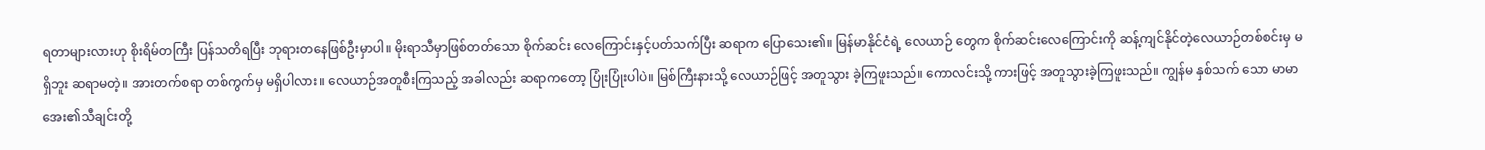ရတာများလားဟု စိုးရိမ်တကြီး ပြန်သတိရပြီး ဘုရားတနေဖြစ်ဦးမှာပါ။ မိုးရာသီမှာဖြစ်တတ်သော စိုက်ဆင်း လေကြောင်းနှင့်ပတ်သက်ပြီး ဆရာက ပြောသေး၏။ မြန်မာနိုင်ငံရဲ့ လေယာဉ် တွေက စိုက်ဆင်းလေကြောင်းကို ဆန့်ကျင်နိုင်တဲ့လေယာဉ်တစ်စင်းမှ မရှိဘူး ဆရာမတဲ့။ အားတက်စရာ တစ်ကွက်မှ မရှိပါလား။ လေယာဉ်အတူစီးကြသည့် အခါလည်း ဆရာကတော့ ပြုံးပြုံးပါပဲ။ မြစ်ကြီးနားသို့ လေယာဉ်ဖြင့် အတူသွား ခဲ့ကြဖူးသည်။ ကောလင်းသို့ ကားဖြင့် အတူသွားခဲ့ကြဖူးသည်။ ကျွန်မ နှစ်သက် သော မာမာအေး၏သီချင်းတို့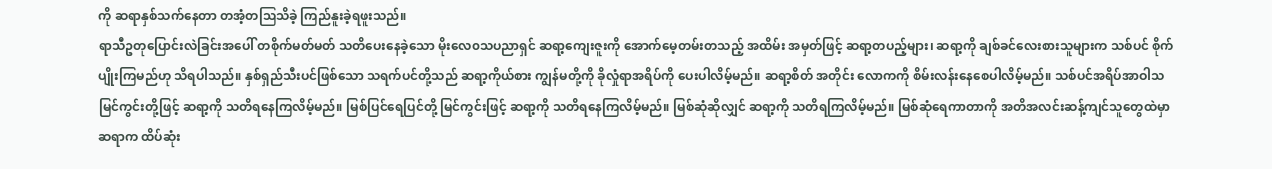ကို ဆရာနှစ်သက်နေတာ တအံ့တဩသိခဲ့ ကြည်နူးခဲ့ရဖူးသည်။
ရာသီဥတုပြောင်းလဲခြင်းအပေါ် တစိုက်မတ်မတ် သတိပေးနေခဲ့သော မိုးလေ၀သပညာရှင် ဆရာ့ကျေးဇူးကို အောက်မေ့တမ်းတသည့် အထိမ်း အမှတ်ဖြင့် ဆရာ့တပည့်များ၊ ဆရာ့ကို ချစ်ခင်လေးစားသူများက သစ်ပင် စိုက်ပျိုးကြမည်ဟု သိရပါသည်။ နှစ်ရှည်သီးပင်ဖြစ်သော သရက်ပင်တို့သည် ဆရာ့ကိုယ်စား ကျွန်မတို့ကို ခိုလှုံရာအရိပ်ကို ပေးပါလိမ့်မည်။ ဆရာ့စိတ် အတိုင်း လောကကို စိမ်းလန်းနေစေပါလိမ့်မည်။ သစ်ပင်အရိပ်အာဝါသ မြင်ကွင်းတို့ဖြင့် ဆရာ့ကို သတိရနေကြလိမ့်မည်။ မြစ်ပြင်ရေပြင်တို့ မြင်ကွင်းဖြင့် ဆရာ့ကို သတိရနေကြလိမ့်မည်။ မြစ်ဆုံဆိုလျှင် ဆရာ့ကို သတိရကြလိမ့်မည်။ မြစ်ဆုံရေကာတာကို အတိအလင်းဆန့်ကျင်သူတွေထဲမှာ ဆရာက ထိပ်ဆုံး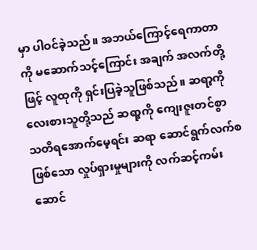မှာ ပါဝင်ခဲ့သည်။ အဘယ်ကြောင့်ရေကာတာကို မဆောက်သင့်ကြောင်း အချက် အလက်တို့ဖြင့် လူထုကို ရှင်းပြခဲ့သူဖြစ်သည်။ ဆရာ့ကို လေးစားသူတို့သည် ဆရာ့ကို ကျေးဇူးတင်စွာ သတိရအောက်မေ့ရင်း ဆရာ ဆောင်ရွက်လက်စ ဖြစ်သော လှုပ်ရှားမှုများကို လက်ဆင့်ကမ်း ဆောင်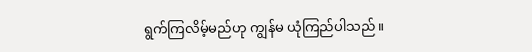ရွက်ကြလိမ့်မည်ဟု ကျွန်မ ယုံကြည်ပါသည်။